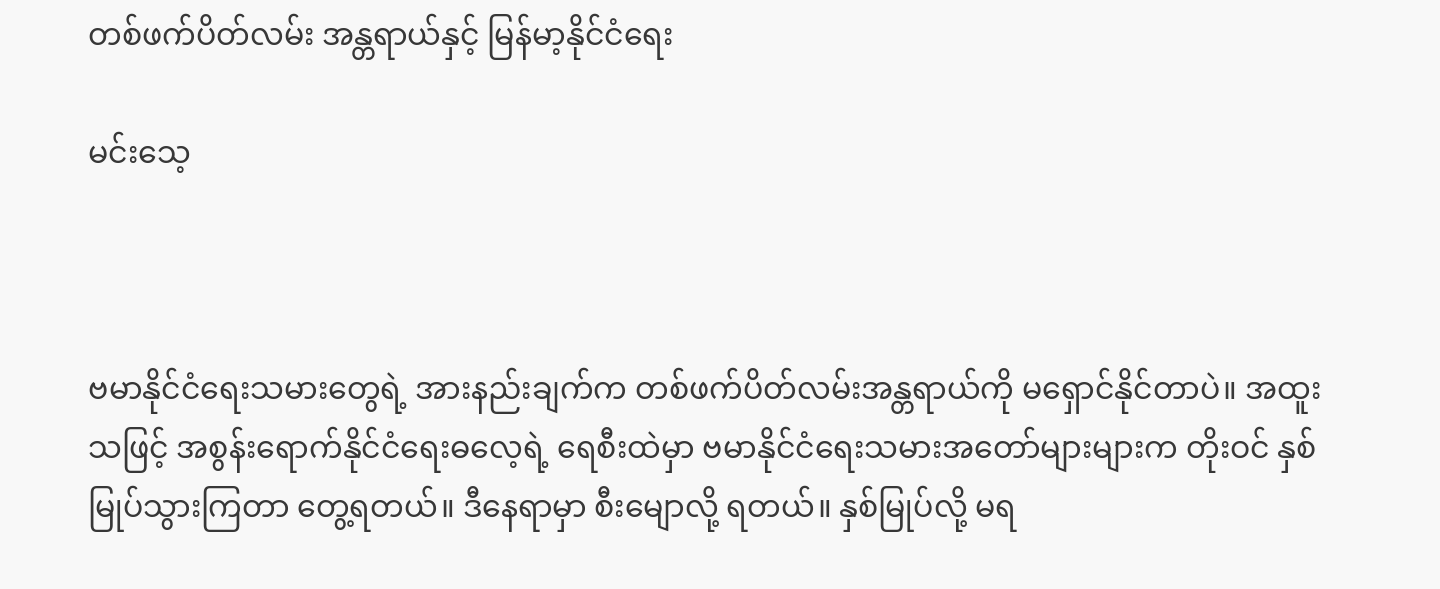တစ်ဖက်ပိတ်လမ်း အန္တရာယ်နှင့် မြန်မာ့နိုင်ငံရေး

မင်းသေ့



ဗမာနိုင်ငံရေးသမားတွေရဲ့ အားနည်းချက်က တစ်ဖက်ပိတ်လမ်းအန္တရာယ်ကို မရှောင်နိုင်တာပဲ။ အထူးသဖြင့် အစွန်းရောက်နိုင်ငံရေးဓလေ့ရဲ့ ရေစီးထဲမှာ ဗမာနိုင်ငံရေးသမားအတော်များများက တိုးဝင် နှစ်မြုပ်သွားကြတာ တွေ့ရတယ်။ ဒီနေရာမှာ စီးမျောလို့ ရတယ်။ နှစ်မြုပ်လို့ မရ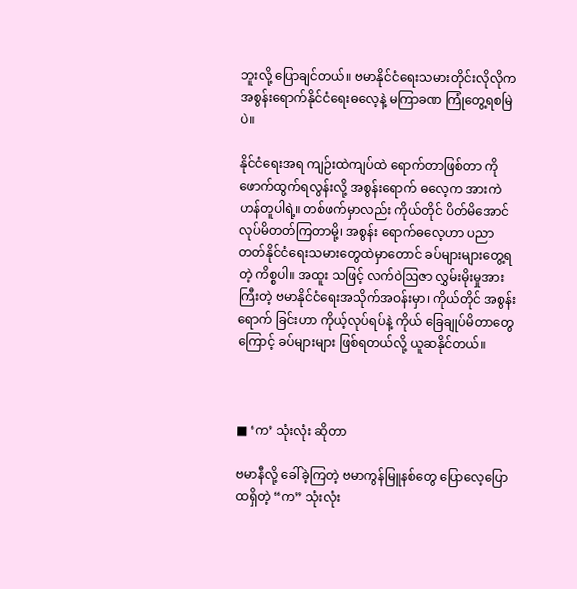ဘူးလို့ ပြောချင်တယ်။ ဗမာနိုင်ငံရေးသမားတိုင်းလိုလိုက အစွန်းရောက်နိုင်ငံရေးဓလေ့နဲ့ မကြာခဏ ကြုံတွေ့ရစမြဲပဲ။

နိုင်ငံရေးအရ ကျဉ်းထဲကျပ်ထဲ ရောက်တာဖြစ်တာ ကို ဖောက်ထွက်ရလွန်းလို့ အစွန်းရောက် ဓလေ့က အားကဲဟန်တူပါရဲ့။ တစ်ဖက်မှာလည်း ကိုယ်တိုင် ပိတ်မိအောင် လုပ်မိတတ်ကြတာမို့၊ အစွန်း ရောက်ဓလေ့ဟာ ပညာတတ်နိုင်ငံရေးသမားတွေထဲမှာတောင် ခပ်များများတွေ့ရတဲ့ ကိစ္စပါ။ အထူး သဖြင့် လက်ဝဲဩဇာ လွှမ်းမိုးမှုအားကြီးတဲ့ ဗမာနိုင်ငံရေးအသိုက်အဝန်းမှာ၊ ကိုယ်တိုင် အစွန်းရောက် ခြင်းဟာ ကိုယ့်လုပ်ရပ်နဲ့ ကိုယ် ခြေချုပ်မိတာတွေကြောင့် ခပ်များများ ဖြစ်ရတယ်လို့ ယူဆနိုင်တယ်။



■ ‘က’ သုံးလုံး ဆိုတာ

ဗမာနီလို့ ခေါ်ခဲ့ကြတဲ့ ဗမာကွန်မြူနစ်တွေ ပြောလေ့ပြောထရှိတဲ့ “က” သုံးလုံး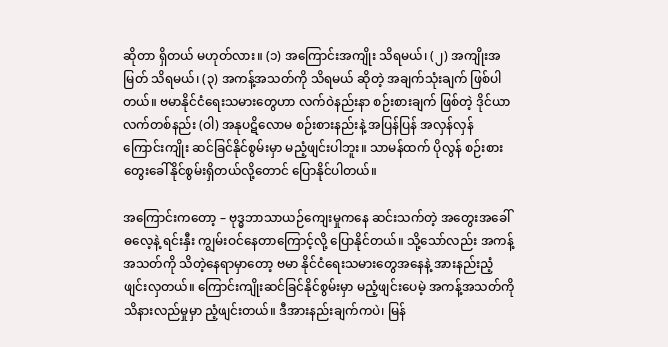ဆိုတာ ရှိတယ် မဟုတ်လား။ (၁) အကြောင်းအကျိုး သိရမယ်၊ (၂) အကျိုးအမြတ် သိရမယ်၊ (၃) အကန့်အသတ်ကို သိရမယ် ဆိုတဲ့ အချက်သုံးချက် ဖြစ်ပါတယ်။ ဗမာနိုင်ငံရေးသမားတွေဟာ လက်ဝဲနည်းနာ စဉ်းစားချက် ဖြစ်တဲ့ ဒိုင်ယာလက်တစ်နည်း (ဝါ) အနုပဋိလောမ စဉ်းစားနည်းနဲ့ အပြန်ပြန် အလှန်လှန် ကြောင်းကျိုး ဆင်ခြင်နိုင်စွမ်းမှာ မညံ့ဖျင်းပါဘူး။ သာမန်ထက် ပိုလွန် စဉ်းစားတွေးခေါ်နိုင်စွမ်းရှိတယ်လို့တောင် ပြောနိုင်ပါတယ်။

အကြောင်းကတော့ – ဗုဒ္ဓဘာသာယဉ်ကျေးမှုကနေ ဆင်းသက်တဲ့ အတွေးအခေါ်ဓလေ့နဲ့ ရင်းနှီး ကျွမ်းဝင်နေတာကြောင့်လို့ ပြောနိုင်တယ်။ သို့သော်လည်း အကန့်အသတ်ကို သိတဲ့နေရာမှာတော့ ဗမာ နိုင်ငံရေးသမားတွေအနေနဲ့ အားနည်းညံ့ဖျင်းလှတယ်။ ကြောင်းကျိုးဆင်ခြင်နိုင်စွမ်းမှာ မညံ့ဖျင်းပေမဲ့ အကန့်အသတ်ကို သိနားလည်မှုမှာ ညံ့ဖျင်းတယ်။ ဒီအားနည်းချက်ကပဲ၊ မြန်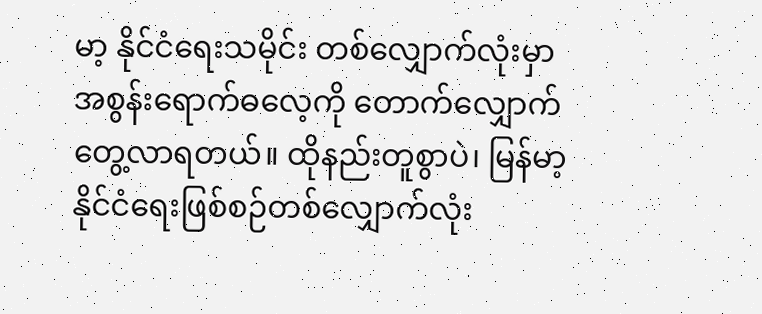မာ့ နိုင်ငံရေးသမိုင်း တစ်လျှောက်လုံးမှာ အစွန်းရောက်ဓလေ့ကို တောက်လျှောက် တွေ့လာရတယ်။ ထိုနည်းတူစွာပဲ၊ မြန်မာ့ နိုင်ငံရေးဖြစ်စဉ်တစ်လျှောက်လုံး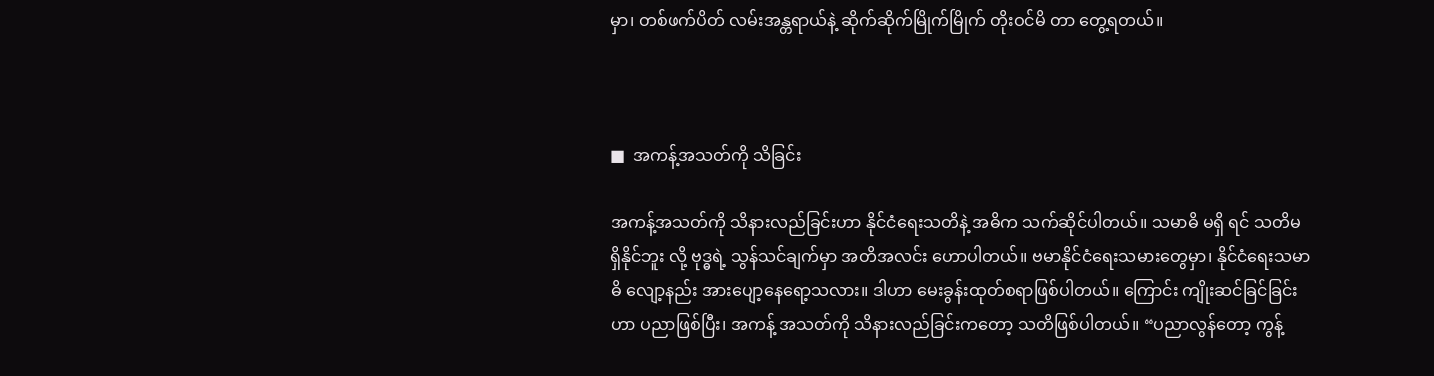မှာ၊ တစ်ဖက်ပိတ် လမ်းအန္တရာယ်နဲ့ ဆိုက်ဆိုက်မြိုက်မြိုက် တိုးဝင်မိ တာ တွေ့ရတယ်။



■  အကန့်အသတ်ကို သိခြင်း

အကန့်အသတ်ကို သိနားလည်ခြင်းဟာ နိုင်ငံရေးသတိနဲ့ အဓိက သက်ဆိုင်ပါတယ်။ သမာဓိ မရှိ ရင် သတိမရှိနိုင်ဘူး လို့ ဗုဒ္ဓရဲ့ သွန်သင်ချက်မှာ အတိအလင်း ဟောပါတယ်။ ဗမာနိုင်ငံရေးသမားတွေမှာ၊ နိုင်ငံရေးသမာဓိ လျော့နည်း အားပျော့နေရော့သလား။ ဒါဟာ မေးခွန်းထုတ်စရာဖြစ်ပါတယ်။ ကြောင်း ကျိုးဆင်ခြင်ခြင်းဟာ ပညာဖြစ်ပြီး၊ အကန့် အသတ်ကို သိနားလည်ခြင်းကတော့ သတိဖြစ်ပါတယ်။ “ပညာလွန်တော့ ကွန့်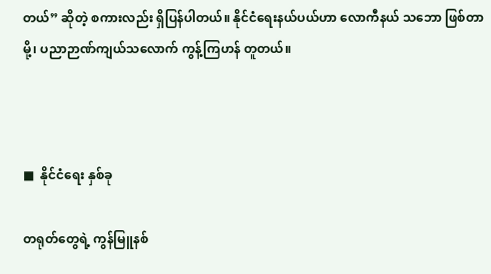တယ်” ဆိုတဲ့ စကားလည်း ရှိပြန်ပါတယ်။ နိုင်ငံရေးနယ်ပယ်ဟာ လောကီနယ် သဘော ဖြစ်တာမို့၊ ပညာဉာဏ်ကျယ်သလောက် ကွန့်ကြဟန် တူတယ်။



■  နိုင်ငံရေး နှစ်ခု

တရုတ်တွေရဲ့ ကွန်မြူနစ်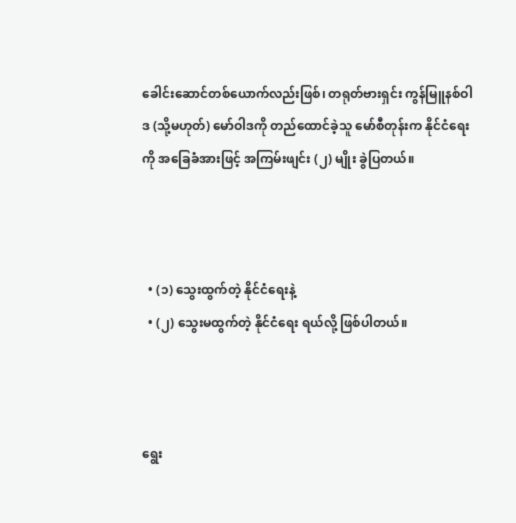ခေါင်းဆောင်တစ်ယောက်လည်းဖြစ်၊ တရုတ်ဗားရှင်း ကွန်မြူနစ်ဝါဒ (သို့မဟုတ်) မော်ဝါဒကို တည်ထောင်ခဲ့သူ မော်စီတုန်းက နိုင်ငံရေးကို အခြေခံအားဖြင့် အကြမ်းဖျင်း (၂) မျိုး ခွဲပြတယ်။



  • (၁) သွေးထွက်တဲ့ နိုင်ငံရေးနဲ့
  • (၂) သွေးမထွက်တဲ့ နိုင်ငံရေး ရယ်လို့ ဖြစ်ပါတယ်။



ရွေး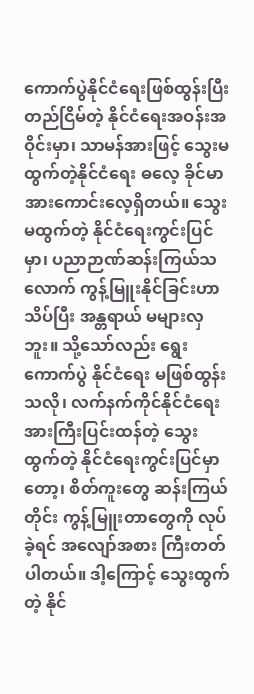ကောက်ပွဲနိုင်ငံရေးဖြစ်ထွန်းပြီး တည်ငြိမ်တဲ့ နိုင်ငံရေးအဝန်းအဝိုင်းမှာ၊ သာမန်အားဖြင့် သွေးမထွက်တဲ့နိုင်ငံရေး ဓလေ့ ခိုင်မာအားကောင်းလေ့ရှိတယ်။ သွေးမထွက်တဲ့ နိုင်ငံရေးကွင်းပြင်မှာ၊ ပညာဉာဏ်ဆန်းကြယ်သလောက် ကွန့်မြူးနိုင်ခြင်းဟာ သိပ်ပြီး အန္တရာယ် မများလှဘူး။ သို့သော်လည်း ရွေးကောက်ပွဲ နိုင်ငံရေး မဖြစ်ထွန်းသလို၊ လက်နက်ကိုင်နိုင်ငံရေး အားကြီးပြင်းထန်တဲ့ သွေးထွက်တဲ့ နိုင်ငံရေးကွင်းပြင်မှာတော့၊ စိတ်ကူးတွေ ဆန်းကြယ်တိုင်း ကွန့်မြူးတာတွေကို လုပ်ခဲ့ရင် အလျော်အစား ကြီးတတ်ပါတယ်။ ဒါ့ကြောင့် သွေးထွက်တဲ့ နိုင်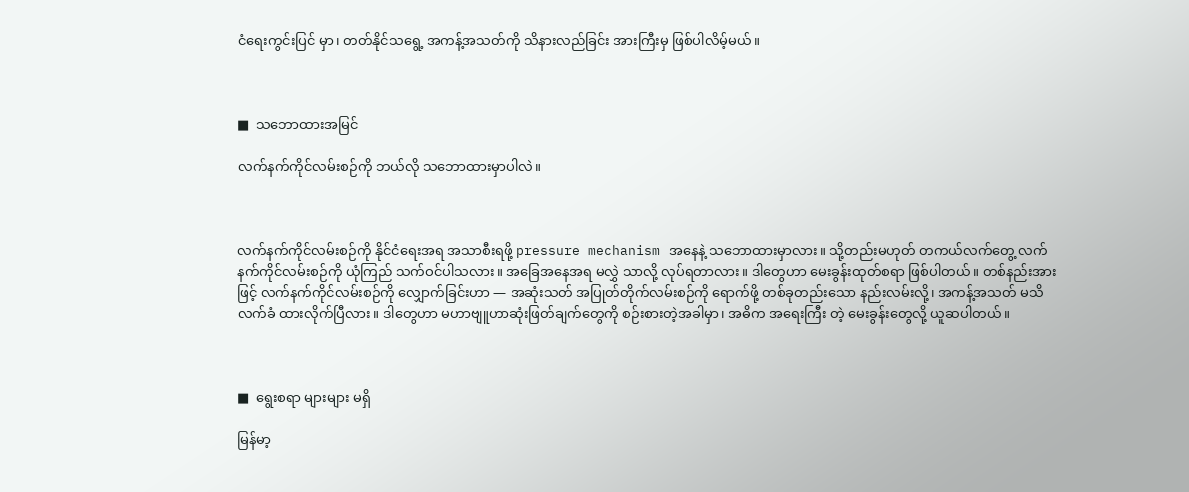ငံရေးကွင်းပြင် မှာ၊ တတ်နိုင်သရွေ့ အကန့်အသတ်ကို သိနားလည်ခြင်း အားကြီးမှ ဖြစ်ပါလိမ့်မယ်။



■  သဘောထားအမြင်

လက်နက်ကိုင်လမ်းစဉ်ကို ဘယ်လို သဘောထားမှာပါလဲ။



လက်နက်ကိုင်လမ်းစဉ်ကို နိုင်ငံရေးအရ အသာစီးရဖို့ pressure mechanism အနေနဲ့ သဘောထားမှာလား။ သို့တည်းမဟုတ် တကယ်လက်တွေ့ လက်နက်ကိုင်လမ်းစဉ်ကို ယုံကြည် သက်ဝင်ပါသလား။ အခြေအနေအရ မလွှဲ သာလို့ လုပ်ရတာလား။ ဒါတွေဟာ မေးခွန်းထုတ်စရာ ဖြစ်ပါတယ်။ တစ်နည်းအားဖြင့် လက်နက်ကိုင်လမ်းစဉ်ကို လျှောက်ခြင်းဟာ — အဆုံးသတ် အပြုတ်တိုက်လမ်းစဉ်ကို ရောက်ဖို့ တစ်ခုတည်းသော နည်းလမ်းလို့၊ အကန့်အသတ် မသိ လက်ခံ ထားလိုက်ပြီလား။ ဒါတွေဟာ မဟာဗျူဟာဆုံးဖြတ်ချက်တွေကို စဉ်းစားတဲ့အခါမှာ၊ အဓိက အရေးကြီး တဲ့ မေးခွန်းတွေလို့ ယူဆပါတယ်။



■  ရွေးစရာ များများ မရှိ

မြန်မာ့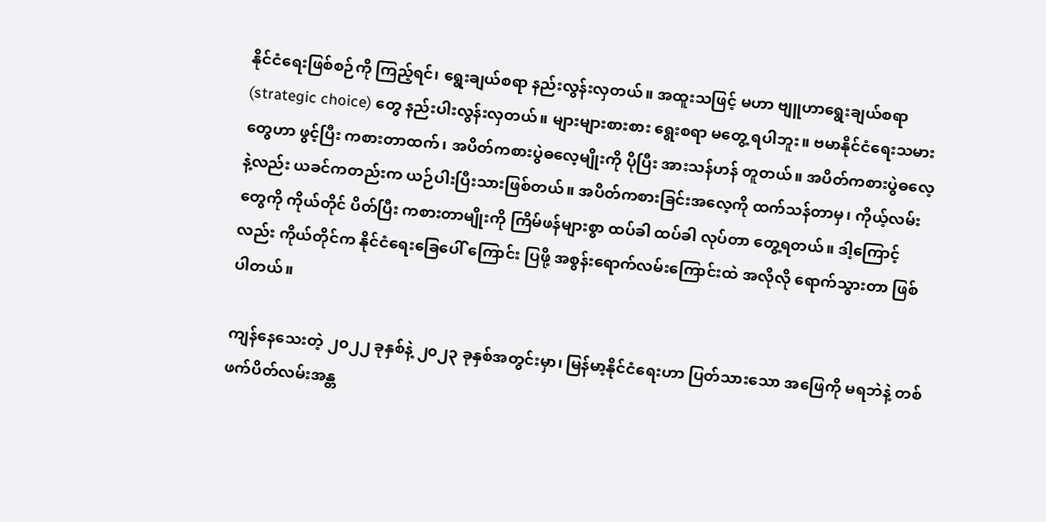နိုင်ငံရေးဖြစ်စဉ်ကို ကြည့်ရင်၊ ရွေးချယ်စရာ နည်းလွန်းလှတယ်။ အထူးသဖြင့် မဟာ ဗျူဟာရွေးချယ်စရာ (strategic choice) တွေ နည်းပါးလွန်းလှတယ်။ များများစားစား ရွေးစရာ မတွေ့ ရပါဘူး။ ဗမာနိုင်ငံရေးသမားတွေဟာ ဖွင့်ပြီး ကစားတာထက်၊ အပိတ်ကစားပွဲဓလေ့မျိုးကို ပိုပြီး အားသန်ဟန် တူတယ်။ အပိတ်ကစားပွဲဓလေ့နဲ့လည်း ယခင်ကတည်းက ယဉ်ပါးပြီးသားဖြစ်တယ်။ အပိတ်ကစားခြင်းအလေ့ကို ထက်သန်တာမှ၊ ကိုယ့်လမ်းတွေကို ကိုယ်တိုင် ပိတ်ပြီး ကစားတာမျိုးကို ကြိမ်ဖန်များစွာ ထပ်ခါ ထပ်ခါ လုပ်တာ တွေ့ရတယ်။ ဒါ့ကြောင့်လည်း ကိုယ်တိုင်က နိုင်ငံရေးခြေပေါ် ကြောင်း ပြဖို့ အစွန်းရောက်လမ်းကြောင်းထဲ အလိုလို ရောက်သွားတာ ဖြစ်ပါတယ်။

ကျန်နေသေးတဲ့ ၂၀၂၂ ခုနှစ်နဲ့ ၂၀၂၃ ခုနှစ်အတွင်းမှာ၊ မြန်မာ့နိုင်ငံရေးဟာ ပြတ်သားသော အဖြေကို မရဘဲနဲ့ တစ်ဖက်ပိတ်လမ်းအန္တ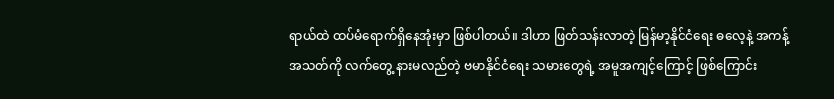ရာယ်ထဲ ထပ်မံရောက်ရှိနေအုံးမှာ ဖြစ်ပါတယ်။ ဒါဟာ ဖြတ်သန်းလာတဲ့ မြန်မာ့နိုင်ငံရေး ဓလေ့နဲ့ အကန့်အသတ်ကို လက်တွေ့ နားမလည်တဲ့ ဗမာနိုင်ငံရေး သမားတွေရဲ့ အမူအကျင့်ကြောင့် ဖြစ်ကြောင်း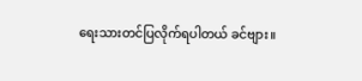ရေးသားတင်ပြလိုက်ရပါတယ် ခင်ဗျား။